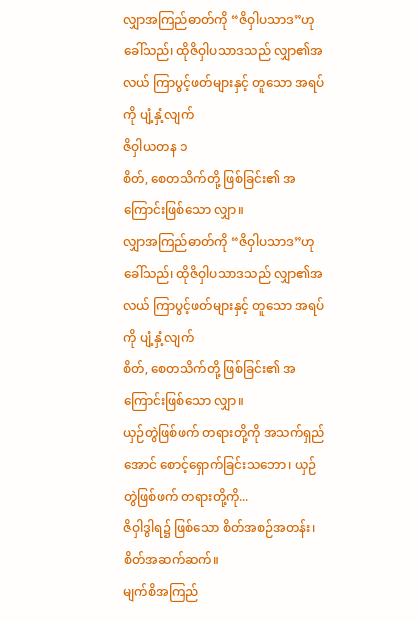လျှာအကြည်ဓာတ်ကို “ဇိဝှါပသာဒ”ဟု ခေါ်သည်၊ ထိုဇိဝှါပသာဒသည် လျှာ၏အလယ် ကြာပွင့်ဖတ်များနှင့် တူသော အရပ်ကို ပျံ့နှံ့လျက်
ဇိဝှါယတန ၁
စိတ်, စေတသိက်တို့ ဖြစ်ခြင်း၏ အကြောင်းဖြစ်သော လျှာ။
လျှာအကြည်ဓာတ်ကို “ဇိဝှါပသာဒ”ဟု ခေါ်သည်၊ ထိုဇိဝှါပသာဒသည် လျှာ၏အလယ် ကြာပွင့်ဖတ်များနှင့် တူသော အရပ်ကို ပျံ့နှံ့လျက်
စိတ်, စေတသိက်တို့ ဖြစ်ခြင်း၏ အကြောင်းဖြစ်သော လျှာ။
ယှဉ်တွဲဖြစ်ဖက် တရားတို့ကို အသက်ရှည်အောင် စောင့်ရှောက်ခြင်းသဘော၊ ယှဉ်တွဲဖြစ်ဖက် တရားတို့ကို...
ဇိဝှါဒွါရ၌ ဖြစ်သော စိတ်အစဉ်အတန်း၊ စိတ်အဆက်ဆက်။
မျက်စိအကြည်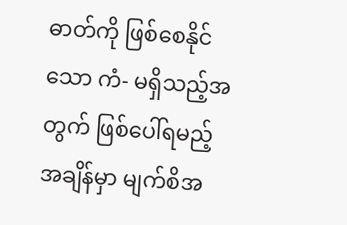ဓာတ်ကို ဖြစ်စေနိုင်သော ကံ- မရှိသည့်အတွက် ဖြစ်ပေါ်ရမည့်အချိန်မှာ မျက်စိအ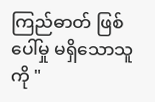ကြည်ဓာတ် ဖြစ်ပေါ်မှု မရှိသောသူကို "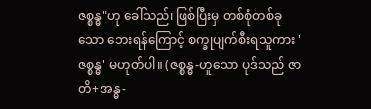ဇစ္စန္ဓ"ဟု ခေါ်သည်၊ ဖြစ်ပြီးမှ တစ်စုံတစ်ခုသော ဘေးရန်ကြောင့် စက္ခုပျက်စီးရသူကား 'ဇစ္စန္ဓ' မဟုတ်ပါ။ (ဇစ္စန္ဓ-ဟူသော ပုဒ်သည် ဇာတိ+အန္ဓ-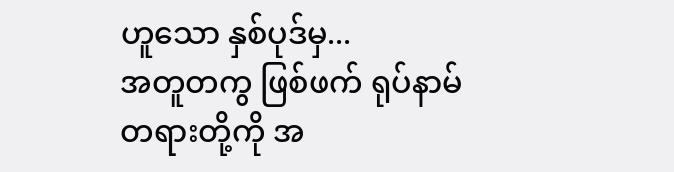ဟူသော နှစ်ပုဒ်မှ...
အတူတကွ ဖြစ်ဖက် ရုပ်နာမ်တရားတို့ကို အ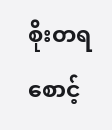စိုးတရ စောင့်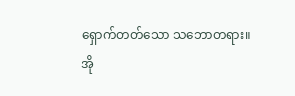ရှောက်တတ်သော သဘောတရား။
အို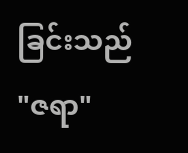ခြင်းသည် "ဇရာ"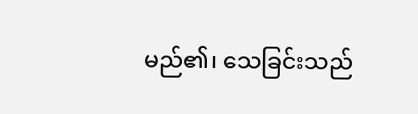မည်၏၊ သေခြင်းသည်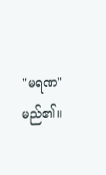"မရဏ" မည်၏။